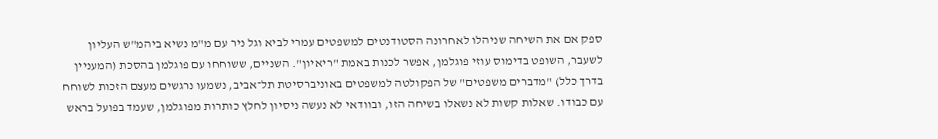ספק אם את השיחה שניהלו לאחרונה הסטודנטים למשפטים עמרי לביא וגל ניר עם מ"מ נשיא ביהמ"ש העליון לשעבר, השופט בדימוס עוזי פוגלמן, אפשר לכנות באמת "ריאיון". השניים, ששוחחו עם פוגלמן בהסכת (המעניין בדרך כלל) "מדברים משפטים" של הפקולטה למשפטים באוניברסיטת תל־אביב, נשמעו נרגשים מעצם הזכות לשוחח עם כבודו. שאלות קשות לא נשאלו בשיחה הזו, ובוודאי לא נעשה ניסיון לחלץ כותרות מפוגלמן, שעמד בפועל בראש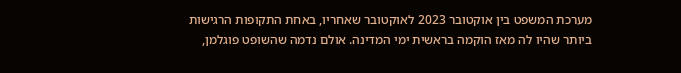מערכת המשפט בין אוקטובר 2023 לאוקטובר שאחריו, באחת התקופות הרגישות ביותר שהיו לה מאז הוקמה בראשית ימי המדינה. אולם נדמה שהשופט פוגלמן,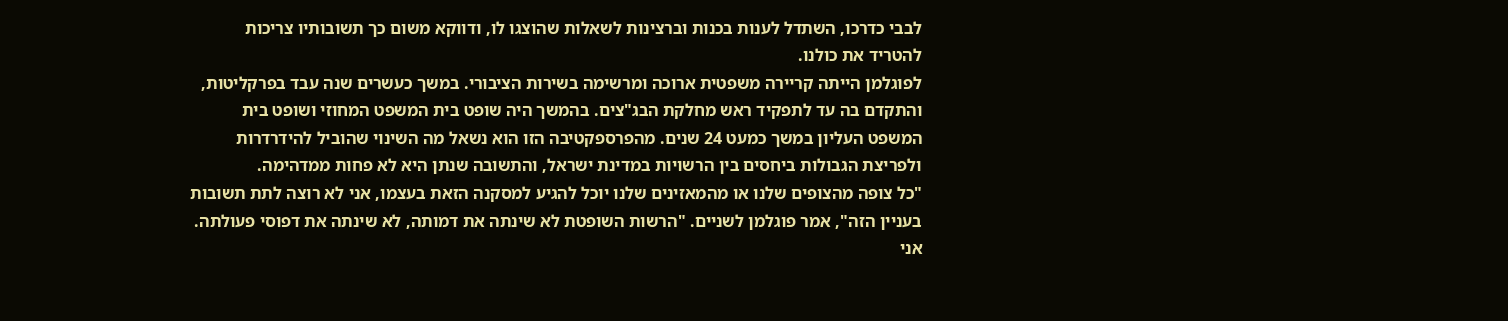לבבי כדרכו, השתדל לענות בכנות וברצינות לשאלות שהוצגו לו, ודווקא משום כך תשובותיו צריכות להטריד את כולנו.
לפוגלמן הייתה קריירה משפטית ארוכה ומרשימה בשירות הציבורי. במשך כעשרים שנה עבד בפרקליטות, והתקדם בה עד לתפקיד ראש מחלקת הבג"צים. בהמשך היה שופט בית המשפט המחוזי ושופט בית המשפט העליון במשך כמעט 24 שנים. מהפרספקטיבה הזו הוא נשאל מה השינוי שהוביל להידרדרות ולפריצת הגבולות ביחסים בין הרשויות במדינת ישראל, והתשובה שנתן היא לא פחות ממדהימה.
"כל צופה מהצופים שלנו או מהמאזינים שלנו יוכל להגיע למסקנה הזאת בעצמו, אני לא רוצה לתת תשובות בעניין הזה", אמר פוגלמן לשניים. "הרשות השופטת לא שינתה את דמותה, לא שינתה את דפוסי פעולתה. אני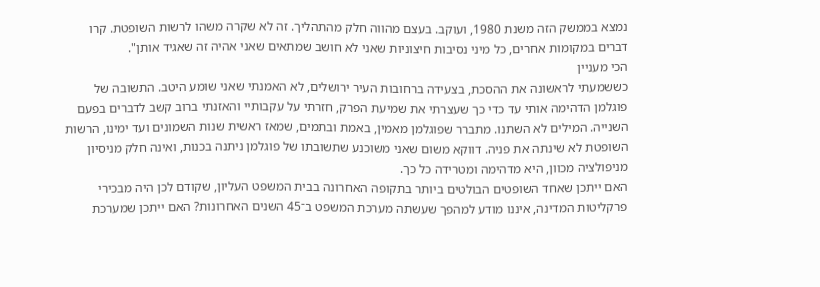נמצא בממשק הזה משנת 1980, ועוקב. בעצם מהווה חלק מהתהליך. זה לא שקרה משהו לרשות השופטת. קרו דברים במקומות אחרים, כל מיני נסיבות חיצוניות שאני לא חושב שמתאים שאני אהיה זה שאגיד אותן".
הכי מעניין
כששמעתי לראשונה את ההסכת, בצעידה ברחובות העיר ירושלים, לא האמנתי שאני שומע היטב. התשובה של פוגלמן הדהימה אותי עד כדי כך שעצרתי את שמיעת הפרק, חזרתי על עקבותיי והאזנתי ברוב קשב לדברים בפעם השנייה. המילים לא השתנו. מתברר שפוגלמן מאמין, באמת ובתמים, שמאז ראשית שנות השמונים ועד ימינו, הרשות השופטת לא שינתה את פניה. דווקא משום שאני משוכנע שתשובתו של פוגלמן ניתנה בכנות, ואינה חלק מניסיון מניפולציה מכוון, היא מדהימה ומטרידה כל כך.
האם ייתכן שאחד השופטים הבולטים ביותר בתקופה האחרונה בבית המשפט העליון, שקודם לכן היה מבכירי פרקליטות המדינה, איננו מודע למהפך שעשתה מערכת המשפט ב־45 השנים האחרונות? האם ייתכן שמערכת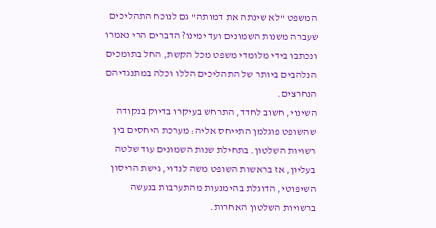המשפט "לא שינתה את דמותה" גם לנוכח התהליכים שעברה משנות השמונים ועד ימינו? הדברים הרי נאמרו ונכתבו בידי מלומדי משפט מכל הקשת, החל בתומכים הנלהבים ביותר של התהליכים הללו וכלה במתנגדיהם הנחרצים.
השינוי, חשוב לחדד, התרחש בעיקרו בדיוק בנקודה שהשופט פוגלמן התייחס אליה: מערכת היחסים בין רשויות השלטון. בתחילת שנות השמונים עוד שלטה בעליון, אז בראשות השופט משה לנדוי, גישת הריסון השיפוטי, הדוגלת בהימנעות מהתערבות בנעשה ברשויות השלטון האחרות.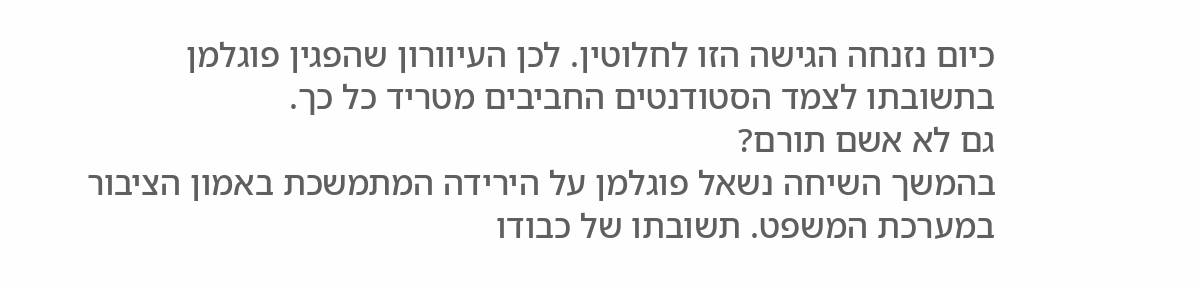כיום נזנחה הגישה הזו לחלוטין. לכן העיוורון שהפגין פוגלמן בתשובתו לצמד הסטודנטים החביבים מטריד כל כך.
גם לא אשם תורם?
בהמשך השיחה נשאל פוגלמן על הירידה המתמשכת באמון הציבור במערכת המשפט. תשובתו של כבודו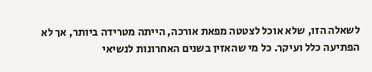לשאלה הזו, שלא אוכל לצטטה מפאת אורכה, הייתה מטרידה ביותר, אך לא הפתיעה כלל ועיקר. כל מי שהאזין בשנים האחרונות לנשיאי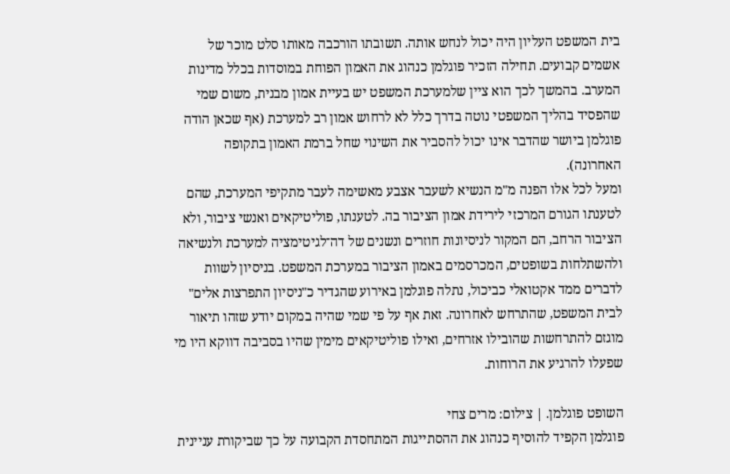בית המשפט העליון היה יכול לנחש אותה. תשובתו הורכבה מאותו סלט מוכר של אשמים קבועים. תחילה הזכיר פוגלמן כנהוג את האמון הפוחת במוסדות בכלל מדינות המערב. בהמשך לכך הוא ציין שלמערכת המשפט יש בעיית אמון מבנית, משום שמי שהפסיד בהליך המשפטי נוטה בדרך כלל לא לרחוש אמון רב למערכת (אף שכאן הודה פוגלמן ביושר שהדבר אינו יכול להסביר את השינוי שחל ברמת האמון בתקופה האחרונה).
ומעל לכל אלו הפנה מ"מ הנשיא לשעבר אצבע מאשימה לעבר מתקיפי המערכת, שהם לטענתו הגורם המרכזי לירידת אמון הציבור בה. לטענתו, פוליטיקאים ואנשי ציבור, ולא הציבור הרחב, הם המקור לניסיונות חוזרים ונשנים של דה־לגיטימציה למערכת ולנשיאה ולהשתלחות בשופטים, המכרסמים באמון הציבור במערכת המשפט. בניסיון לשוות לדברים ממד אקטואלי כביכול, נתלה פוגלמן באירוע שהגדיר כ"ניסיון התפרצות אלים" לבית המשפט, שהתרחש לאחרונה. זאת אף על פי שמי שהיה במקום יודע שזהו תיאור מוגזם להתרחשות שהובילו אזרחים, ואילו פוליטיקאים מימין שהיו בסביבה דווקא היו מי שפעלו להרגיע את הרוחות.

השופט פוגלמן. | צילום: מרים צחי
פוגלמן הקפיד להוסיף כנהוג את ההסתייגות המתחסדת הקבועה על כך שביקורת עניינית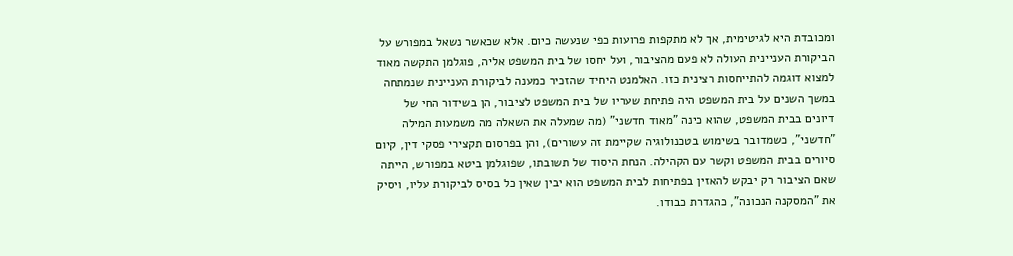ומכובדת היא לגיטימית, אך לא מתקפות פרועות כפי שנעשה כיום. אלא שכאשר נשאל במפורש על הביקורת העניינית העולה לא פעם מהציבור, ועל יחסו של בית המשפט אליה, פוגלמן התקשה מאוד למצוא דוגמה להתייחסות רצינית כזו. האלמנט היחיד שהזכיר כמענה לביקורת העניינית שנמתחה במשך השנים על בית המשפט היה פתיחת שעריו של בית המשפט לציבור, הן בשידור החי של דיונים בבית המשפט, שהוא כינה "מאוד חדשני" (מה שמעלה את השאלה מה משמעות המילה "חדשני", כשמדובר בשימוש בטכנולוגיה שקיימת זה עשורים), והן בפרסום תקצירי פסקי דין, קיום סיורים בבית המשפט וקשר עם הקהילה. הנחת היסוד של תשובתו, שפוגלמן ביטא במפורש, הייתה שאם הציבור רק יבקש להאזין בפתיחות לבית המשפט הוא יבין שאין כל בסיס לביקורת עליו, ויסיק את "המסקנה הנכונה", כהגדרת כבודו.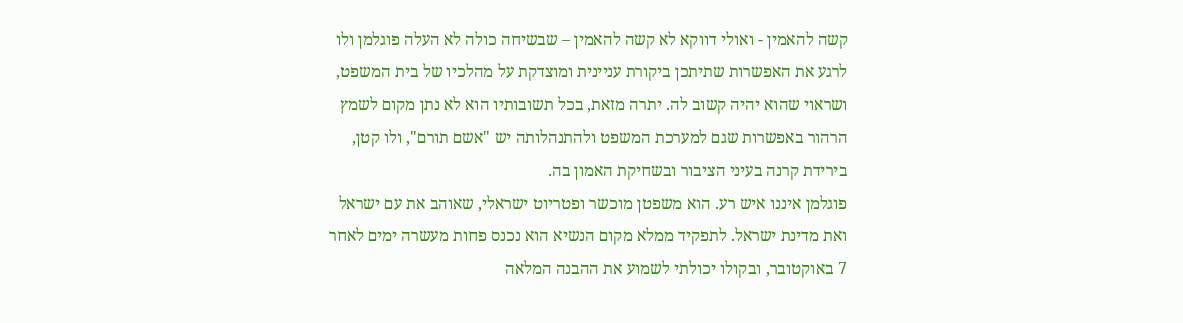קשה להאמין - ואולי דווקא לא קשה להאמין – שבשיחה כולה לא העלה פוגלמן ולו לרגע את האפשרות שתיתכן ביקורת עניינית ומוצדקת על מהלכיו של בית המשפט, ושראוי שהוא יהיה קשוב לה. יתרה מזאת, בכל תשובותיו הוא לא נתן מקום לשמץ הרהור באפשרות שגם למערכת המשפט ולהתנהלותה יש "אשם תורם", ולו קטן, בירידת קרנה בעיני הציבור ובשחיקת האמון בה.
פוגלמן איננו איש רע. הוא משפטן מוכשר ופטריוט ישראלי, שאוהב את עם ישראל ואת מדינת ישראל. לתפקיד ממלא מקום הנשיא הוא נכנס פחות מעשרה ימים לאחר 7 באוקטובר, ובקולו יכולתי לשמוע את ההבנה המלאה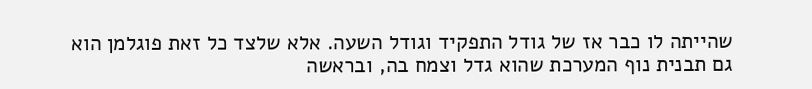שהייתה לו כבר אז של גודל התפקיד וגודל השעה. אלא שלצד כל זאת פוגלמן הוא גם תבנית נוף המערכת שהוא גדל וצמח בה, ובראשה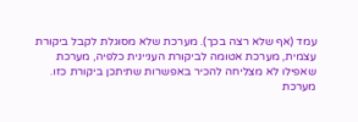עמד (אף שלא רצה בכך). מערכת שלא מסוגלת לקבל ביקורת עצמית, מערכת אטומה לביקורת העניינית כלפיה, מערכת שאפילו לא מצליחה להכיר באפשרות שתיתכן ביקורת כזו. מערכת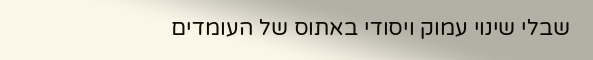שבלי שינוי עמוק ויסודי באתוס של העומדים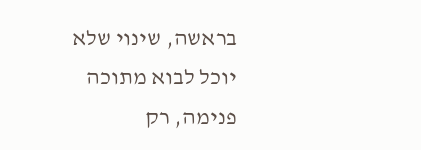בראשה, שינוי שלא יוכל לבוא מתוכה פנימה, רק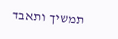תמשיך ותאבד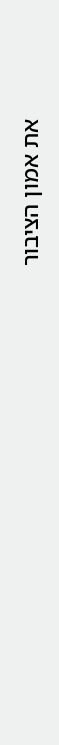את אמון הציבור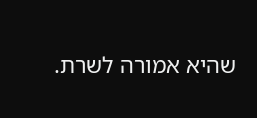שהיא אמורה לשרת.